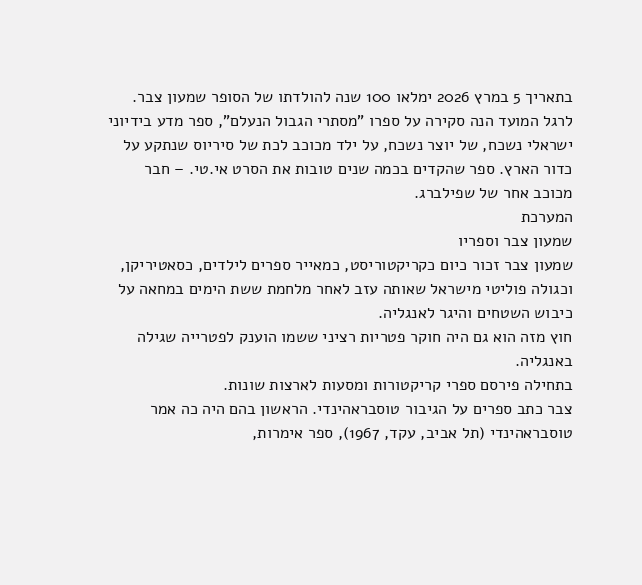בתאריך 5 במרץ 2026 ימלאו 100 שנה להולדתו של הסופר שמעון צבר. לרגל המועד הנה סקירה על ספרו "מסתרי הגבול הנעלם", ספר מדע בידיוני ישראלי נשכח, של יוצר נשכח, על ילד מכוכב לכת של סיריוס שנתקע על כדור הארץ. ספר שהקדים בכמה שנים טובות את הסרט אי.טי. – חבר מכוכב אחר של שפילברג.
המערכת
שמעון צבר וספריו
שמעון צבר זכור כיום כקריקטוריסט, כמאייר ספרים לילדים, כסאטיריקן, וכגולה פוליטי מישראל שאותה עזב לאחר מלחמת ששת הימים במחאה על כיבוש השטחים והיגר לאנגליה.
חוץ מזה הוא גם היה חוקר פטריות רציני ששמו הוענק לפטרייה שגילה באנגליה.
בתחילה פירסם ספרי קריקטורות ומסעות לארצות שונות.
צבר כתב ספרים על הגיבור טוסבראהינדי. הראשון בהם היה כה אמר טוסבראהינדי (תל אביב, עקד, 1967), ספר אימרות,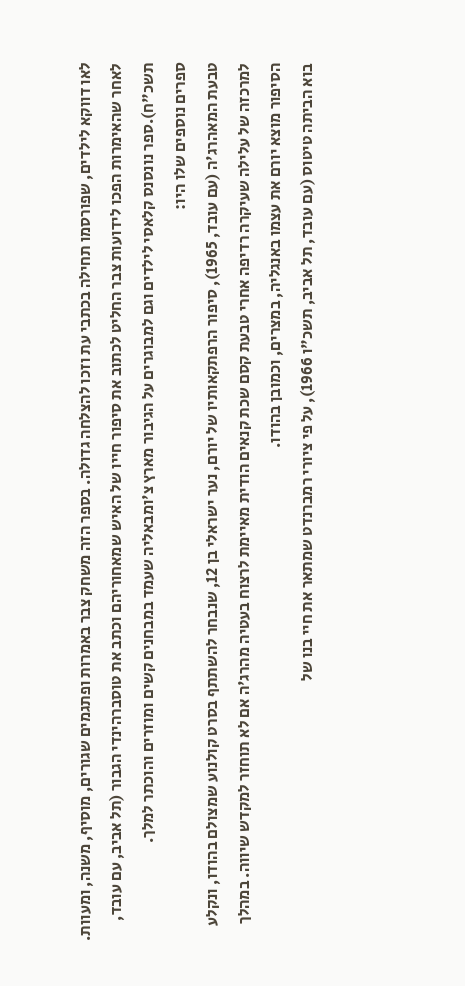לאו דווקא לילדים, שפורסמו תחילה בכתבי עת וזכו להצלחה גדולה. בספר הזה משחק צבר באמרות ופתגמים שגורים, מוסיף, משנה, ומעוות.
לאחר שהאימרות הפכו לידועות צבר החליט לכתוב את סיפור חייו של האיש שמאחוריהם וכתב את טוסברהינדי הגבור (תל אביב, עם עובד, תשכ"ח).ספר נונסנס קלאסי לילדים וגם למבוגרים על הגיבור מארץ צ'ומבאליה שעמד במבחנים קשים ומוזרים והוכתר למלך.
ספרים נוספים שלו היו:
טבעת המאהרג'ה (עם עובד, 1965), סיפור הרפתקאותיו של יורם, נער ישראלי בן 12, שנבחר להשתתף בסרט קולנוע שמצולם בהודו, ונקלע למרכזה של עלילה שעיקרה רדיפה אחרי טבעת קסם שכת קנאים הודית מאיימת לרצוח בעטיה מהרג'ה אם לא תוחזר למקדש שיווה. במהלך הסיפור מוצא יורם את עצמו באנגליה, במצרים, וכמובן בהודו.
בוא הביתה טיטוס (עם עובד, תל אביב, תשכ"ו 1966), על פי ציורי רמברנדט שמתאר את חיי בנו של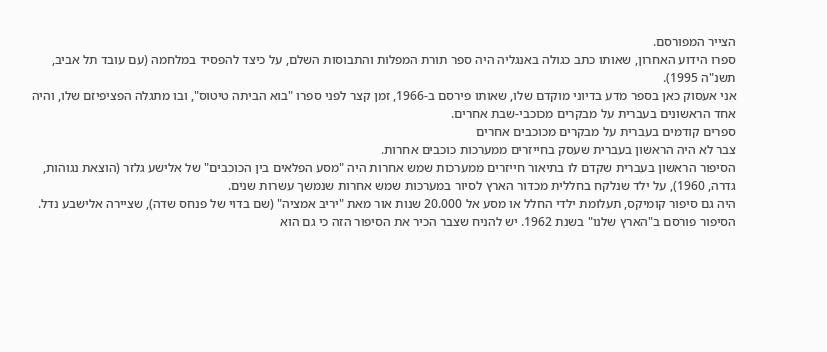הצייר המפורסם.
ספרו הידוע האחרון, שאותו כתב כגולה באנגליה היה ספר תורת המפלות והתבוסות השלם, על כיצד להפסיד במלחמה (עם עובד תל אביב, תשנ"ה 1995).
אני אעסוק כאן בספר מדע בדיוני מוקדם שלו, שאותו פירסם ב-1966, זמן קצר לפני ספרו "בוא הביתה טיטוס", ובו מתגלה הפציפיזם שלו, והיה אחד הראשונים בעברית על מבקרים מכוכבי-שבת אחרים.
ספרים קודמים בעברית על מבקרים מכוכבים אחרים
צבר לא היה הראשון בעברית שעסק בחייזרים ממערכות כוכבים אחרות.
הסיפור הראשון בעברית שקדם לו בתיאור חייזרים ממערכות שמש אחרות היה "מסע הפלאים בין הכוכבים" של אלישע גלזר (הוצאת נגוהות, גדרה, 1960), על ילד שנלקח בחללית מכדור הארץ לסיור במערכות שמש אחרות שנמשך עשרות שנים.
היה גם סיפור קומיקס, תעלומת ילדי החלל או מסע אל 20.000 שנות אור מאת "יריב אמציה" (שם בדוי של פנחס שדה), שציירה אלישבע נדל. הסיפור פורסם ב"הארץ שלנו" בשנת 1962. יש להניח שצבר הכיר את הסיפור הזה כי גם הוא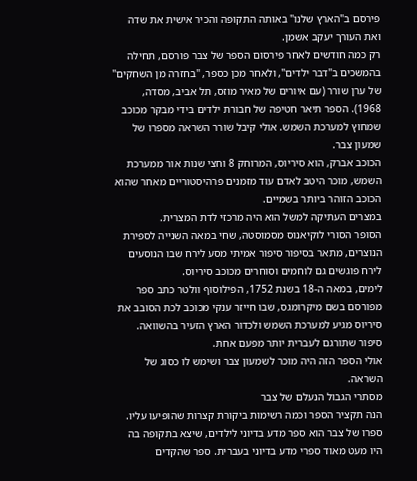פירסם ב"הארץ שלנו" באותה התקופה והכיר אישית את שדה ואת העורך יעקב אשמן.
רק כמה חודשים לאחר פירסום הספר של צבר פורסם, תחילה בהמשכים ב"דבר ילדים", ולאחר מכן כספר, "בחזרה מן השחקים" של ערן שורר (עם איורים של מאיר מוזס, תל אביב, מסדה, 1968). הספר תיאר חטיפה של חבורת ילדים בידי מבקר מכוכב שמחוץ למערכת השמש. אולי קיבל שורר השראה מספרו של שמעון צבר.
הכוכב אברק, הוא סיריוס, המרוחק 8 וחצי שנות אור ממערכת השמש, מוכר היטב לאדם עוד מזמנים פרהיסטוריים מאחר שהוא הכוכב הזוהר ביותר בשמיים.
במצרים העתיקה למשל הוא היה מרכזי לדת המצרית.
הסופר הסורי לוקיאנוס מסמוסטה, שחי במאה השנייה לספירת הנוצרים, מתאר בסיפור סיפור אמיתי מסע לירח שבו הנוסעים לירח פוגשים גם לוחמים וסוחרים מכוכב סיריוס.
לימים, במאה ה-18 בשנת 1752, הפילוסוף וולטר כתב ספר מפורסם בשם מיקרומגס, שבו חייזר ענקי מכוכב לכת הסובב את סיריוס מגיע למערכת השמש ולכדור הארץ הזעיר בהשוואה. סיפור שתורגם לעברית יותר מפעם אחת.
אולי הספר הזה היה מוכר לשמעון צבר ושימש לו כסוג של השראה.
מסתרי הגבול הנעלם של צבר
הנה תקציר הספר וכמה רשימות ביקורת קצרות שהופיעו עליו.
ספרו של צבר הוא ספר מדע בדיוני לילדים, שיצא בתקופה בה היו מעט מאוד ספרי מדע בדיוני בעברית. ספר שהקדים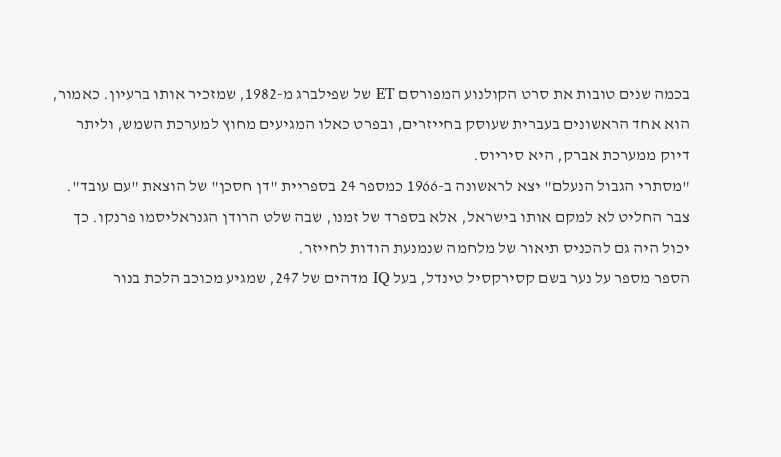בכמה שנים טובות את סרט הקולנוע המפורסם ET של שפילברג מ-1982, שמזכיר אותו ברעיון. כאמור, הוא אחד הראשונים בעברית שעוסק בחייזרים, ובפרט כאלו המגיעים מחוץ למערכת השמש, וליתר דיוק ממערכת אברק, היא סיריוס.
"מסתרי הגבול הנעלם" יצא לראשונה ב-1966 כמספר 24 בספריית "דן חסכן" של הוצאת "עם עובד".
צבר החליט לא למקם אותו בישראל, אלא בספרד של זמנו, שבה שלט הרודן הגנראליסמו פרנקו. כך יכול היה גם להכניס תיאור של מלחמה שנמנעת הודות לחייזר.
הספר מספר על נער בשם קסירקסיל טינדל, בעל IQ מדהים של 247, שמגיע מכוכב הלכת בנור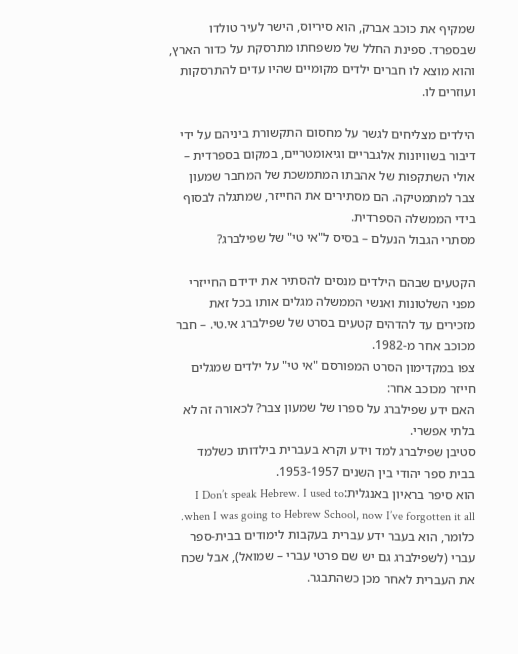שמקיף את כוכב אברק, הוא סיריוס, הישר לעיר טולדו שבספרד. ספינת החלל של משפחתו מתרסקת על כדור הארץ, והוא מוצא לו חברים ילדים מקומיים שהיו עדים להתרסקות ועוזרים לו.

הילדים מצליחים לגשר על מחסום התקשורת ביניהם על ידי דיבור בשוויונות אלגבריים וגיאומטריים, במקום בספרדית – אולי השתקפות של אהבתו המתמשכת של המחבר שמעון צבר למתמטיקה. הם מסתירים את החייזר, שמתגלה לבסוף בידי הממשלה הספרדית.
מסתרי הגבול הנעלם – בסיס ל"אי טי" של שפילברג?

הקטעים שבהם הילדים מנסים להסתיר את ידידם החייזרי מפני השלטונות ואנשי הממשלה מגלים אותו בכל זאת מזכירים עד להדהים קטעים בסרט של שפילברג אי.טי. – חבר מכוכב אחר מ-1982.
צפו במקדימון הסרט המפורסם "אי טי" על ילדים שמגלים חייזר מכוכב אחר:
האם ידע שפילברג על ספרו של שמעון צבר? לכאורה זה לא בלתי אפשרי.
סטיבן שפילברג למד וידע וקרא בעברית בילדותו כשלמד בבית ספר יהודי בין השנים 1953-1957.
הוא סיפר בראיון באנגלית:I Don’t speak Hebrew. I used to when I was going to Hebrew School, now I’ve forgotten it all.
כלומר, הוא בעבר ידע עברית בעקבות לימודים בבית-ספר עברי (לשפילברג גם יש שם פרטי עברי – שמואל), אבל שכח את העברית לאחר מכן כשהתבגר.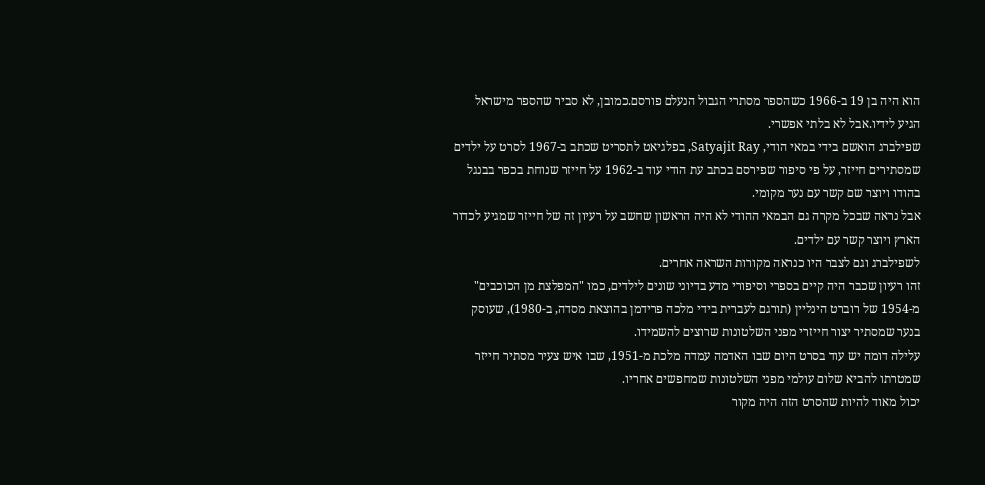הוא היה בן 19 ב-1966 כשהספר מסתרי הגבול הנעלם פורסם.כמובן, לא סביר שהספר מישראל הגיע לידיו.אבל לא בלתי אפשרי.
שפילברג הואשם בידי במאי הודי, Satyajit Ray, בפלגיאט לתסריט שכתב ב-1967 לסרט על ילדים שמסתירים חייזר, על פי סיפור שפירסם בכתב עת הודי עוד ב-1962 על חייזר שנוחת בכפר בבנגל בהודו ויוצר שם קשר עם נער מקומי.
אבל נראה שבכל מקרה גם הבמאי ההודי לא היה הראשון שחשב על רעיון זה של חייזר שמגיע לכדור הארץ ויוצר קשר עם ילדים.
לשפילברג וגם לצבר היו כנראה מקורות השראה אחרים.
זהו רעיון שכבר היה קיים בספרי וסיפורי מדע בדיוני שונים לילדים, כמו "המפלצת מן הכוכבים" מ-1954 של רוברט הינליין (תורגם לעברית בידי מלכה פרידמן בהוצאת מסדה, ב-1980), שעוסק בנער שמסתיר יצור חייזרי מפני השלטונות שרוצים להשמידו.
עלילה דומה יש עוד בסרט היום שבו האדמה עמדה מלכת מ-1951, שבו איש צעיר מסתיר חייזר שמטרתו להביא שלום עולמי מפני השלטונות שמחפשים אחריו.
יכול מאוד להיות שהסרט הזה היה מקור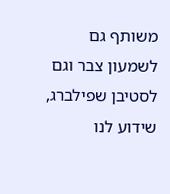משותף גם לשמעון צבר וגם לסטיבן שפילברג, שידוע לנו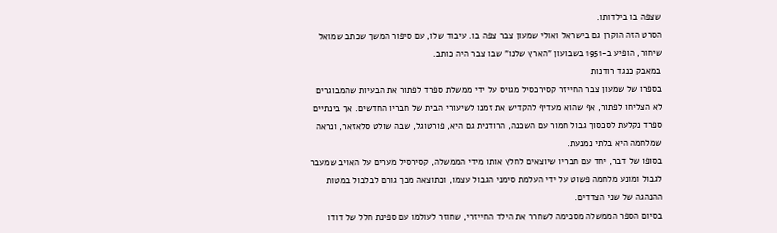שצפה בו בילדותו.
הסרט הזה הוקרן גם בישראל ואולי שמעון צבר צפה בו. עיבוד שלו, עם סיפור המשך שכתב שמואל שיחור, הופיע ב-1951 בשבועון "הארץ שלנו" שבו צבר היה כותב.
במאבק כנגד רודנות
בספרו של שמעון צבר החייזר קסירכסיל מגויס על ידי ממשלת ספרד לפתור את הבעיות שהמבוגרים לא הצליחו לפתור, אף שהוא מעדיף להקדיש את זמנו לשיעורי הבית של חבריו החדשים. אך בינתיים ספרד נקלעת לסכסוך גבול חמור עם השכנה, הרודנית גם היא, פורטוגל, שבה שולט סלאזאר, ונראה שמלחמה היא בלתי נמנעת.
בסופו של דבר, יחד עם חבריו שיוצאים לחלץ אותו מידי הממשלה, קסירסיל מערים על האויב שמעבר לגבול ומונע מלחמה פשוט על ידי העלמת סימני הגבול עצמו, וכתוצאה מכך גורם לבלבול במטות ההנהגה של שני הצדדים.
בסיום הספר הממשלה מסכימה לשחרר את הילד החייזרי, שחוזר לעולמו עם ספינת חלל של דודו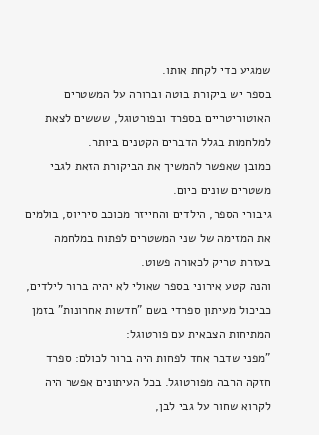שמגיע כדי לקחת אותו.
בספר יש ביקורת בוטה וברורה על המשטרים האוטוריטריים בספרד ובפורטוגל, שששים לצאת למלחמות בגלל הדברים הקטנים ביותר.
כמובן שאפשר להמשיך את הביקורת הזאת לגבי משטרים שונים כיום.
גיבורי הספר, הילדים והחייזר מכוכב סיריוס, בולמים את המזימה של שני המשטרים לפתוח במלחמה בעזרת טריק לכאורה פשוט.
והנה קטע אירוני בספר שאולי לא יהיה ברור לילדים, כביכול מעיתון ספרדי בשם "חדשות אחרונות" בזמן המתיחות הצבאית עם פורטוגל:
"מפני שדבר אחד לפחות היה ברור לכולם: ספרד חזקה הרבה מפורטוגל. בכל העיתונים אפשר היה לקרוא שחור על גבי לבן,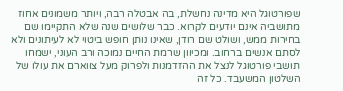שפורטוגל היא מדינה נחשלת, בה אבטלה רבה, ויותר משמונים אחוז מתושביה אינם יודעים לקרוא. כבר שלושים שנה שלא התקיימו שם בחירות ממש, ושולט שם רודן, שאינו נותן חופש ביטוי לא לעיתונים ולא לסתם אנשים ברחוב. ומכיוון שרמת החיים נמוכה ורב העוני, ישמחו תושבי פורטוגל לנצל את ההזדמנות ולפרוק מעל צווארם את עולו של השלטון המשעבד. כל זה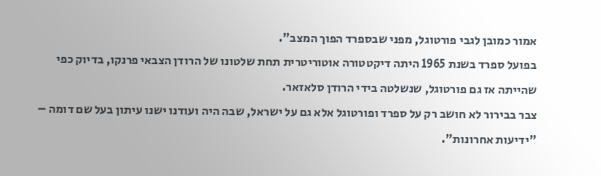אמור כמובן לגבי פורטוגל, מפני שבספרד הפוך המצב".
בפועל ספרד בשנת 1965 היתה דיקטטורה אוטוריטרית תחת שלטונו של הרודן הצבאי פרנקו, בדיוק כפי שהייתה אז גם פורטוגל, שנשלטה בידי הרודן סלאזאר.
צבר בבירור לא חושב רק על ספרד ופורטוגל אלא גם על ישראל, שבה היה ועודנו ישנו עיתון בעל שם דומה – "ידיעות אחרונות".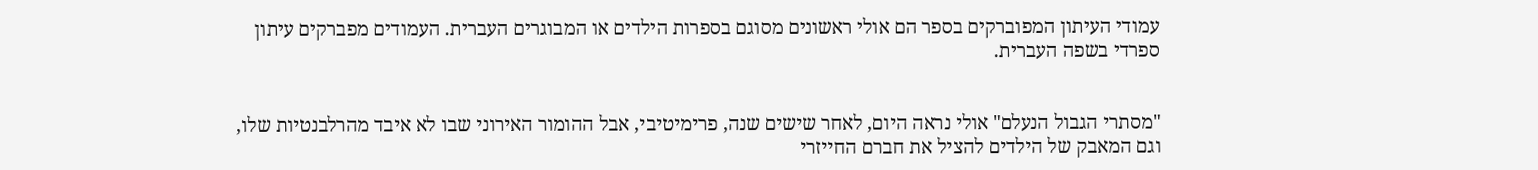עמודי העיתון המפוברקים בספר הם אולי ראשונים מסוגם בספרות הילדים או המבוגרים העברית. העמודים מפברקים עיתון ספרדי בשפה העברית.


"מסתרי הגבול הנעלם" אולי נראה היום, לאחר שישים שנה, פרימיטיבי, אבל ההומור האירוני שבו לא איבד מהרלבנטיות שלו, וגם המאבק של הילדים להציל את חברם החייזרי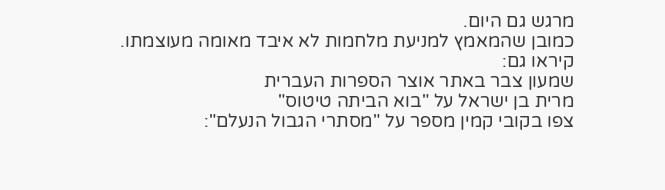מרגש גם היום.
כמובן שהמאמץ למניעת מלחמות לא איבד מאומה מעוצמתו.
קיראו גם:
שמעון צבר באתר אוצר הספרות העברית
מרית בן ישראל על "בוא הביתה טיטוס"
צפו בקובי קמין מספר על "מסתרי הגבול הנעלם":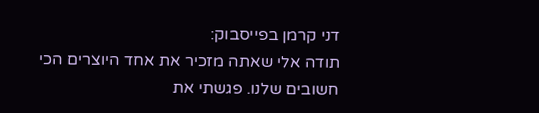דני קרמן בפייסבוק:
תודה אלי שאתה מזכיר את אחד היוצרים הכי חשובים שלנו. פגשתי את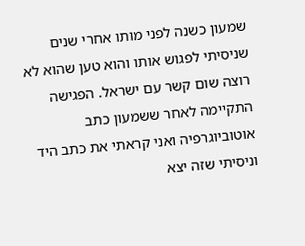שמעון כשנה לפני מותו אחרי שנים שניסיתי לפגוש אותו והוא טען שהוא לא רוצה שום קשר עם ישראל. הפגישה התקיימה לאחר ששמעון כתב אוטוביוגרפיה ואני קראתי את כתב היד וניסיתי שזה יצא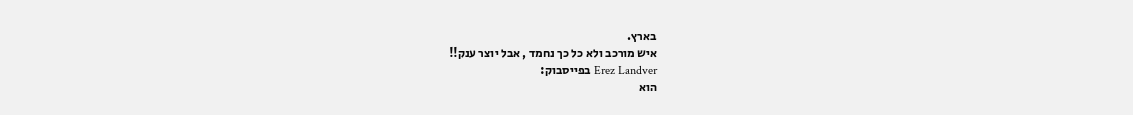בארץ.
איש מורכב ולא כל כך נחמד , אבל יוצר ענק!!
Erez Landver בפייסבוק:
הוא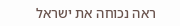ראה נכוחה את ישראל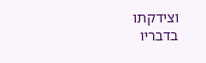וצידקתו בדבריו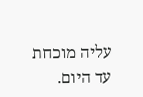עליה מוכחת עד היום.